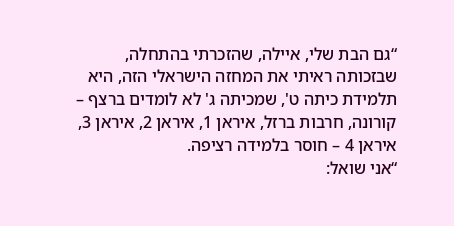“גם הבת שלי, איילה, שהזכרתי בהתחלה, שבזכותה ראיתי את המחזה הישראלי הזה, היא תלמידת כיתה ט', שמכיתה ג' לא לומדים ברצף – קורונה, חרבות ברזל, איראן 1, איראן 2, איראן 3, איראן 4 – חוסר בלמידה רציפה.
“אני שואל: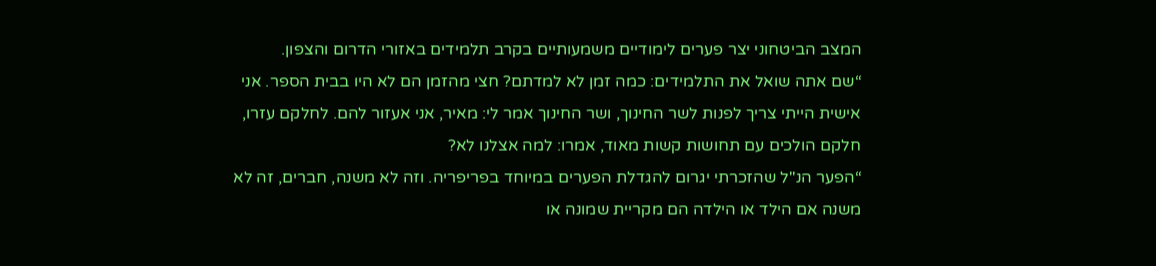המצב הביטחוני יצר פערים לימודיים משמעותיים בקרב תלמידים באזורי הדרום והצפון.
“שם אתה שואל את התלמידים: כמה זמן לא למדתם? חצי מהזמן הם לא היו בבית הספר. אני אישית הייתי צריך לפנות לשר החינוך, ושר החינוך אמר לי: מאיר, אני אעזור להם. לחלקם עזרו, חלקם הולכים עם תחושות קשות מאוד, אמרו: למה אצלנו לא?
“הפער הנ"ל שהזכרתי יגרום להגדלת הפערים במיוחד בפריפריה. וזה לא משנה, חברים, זה לא משנה אם הילד או הילדה הם מקריית שמונה או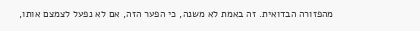מהפזורה הבדואית. זה באמת לא משנה, כי הפער הזה, אם לא נפעל לצמצם אותו,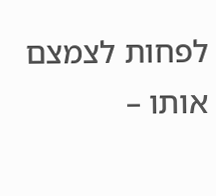לפחות לצמצם אותו –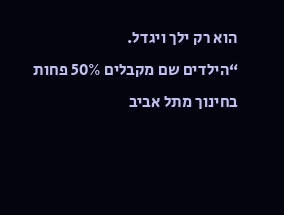הוא רק ילך ויגדל.
“הילדים שם מקבלים 50% פחות בחינוך מתל אביב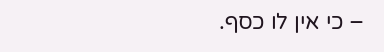– כי אין לו כסף.